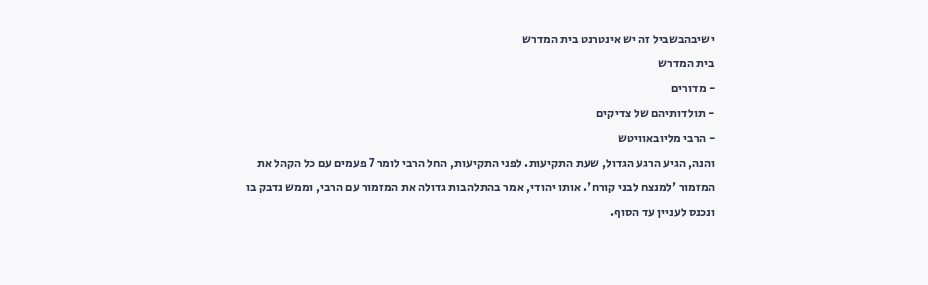ישיבהבשביל זה יש אינטרנט בית המדרש
בית המדרש
- מדורים
- תולדותיהם של צדיקים
- הרבי מליובאוויטש
והנה, הגיע הרגע הגדול, שעת התקיעות. לפני התקיעות, החל הרבי לומר 7 פעמים עם כל הקהל את המזמור 'למנצח לבני קורח'. אותו יהודי, אמר בהתלהבות גדולה את המזמור עם הרבי, וממש נדבק בו ונכנס לעניין עד הסוף.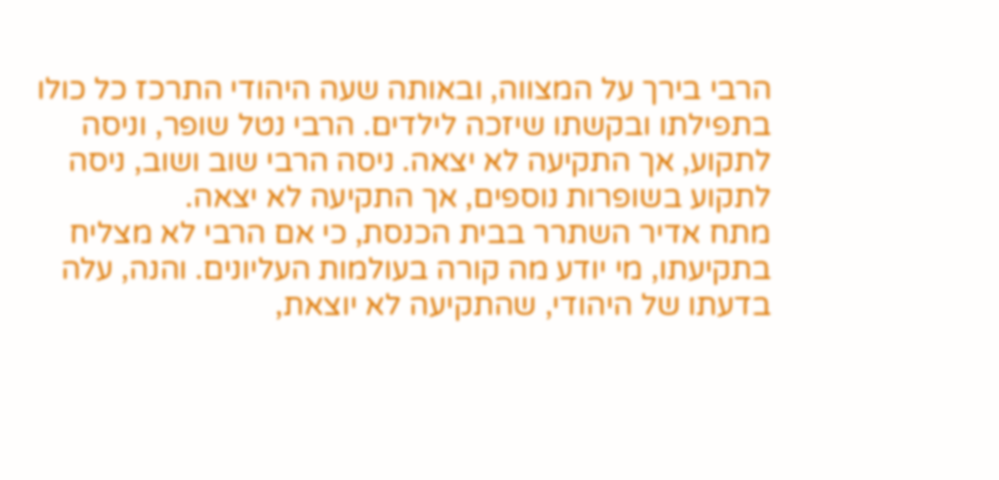הרבי בירך על המצווה, ובאותה שעה היהודי התרכז כל כולו בתפילתו ובקשתו שיזכה לילדים. הרבי נטל שופר, וניסה לתקוע, אך התקיעה לא יצאה. ניסה הרבי שוב ושוב, ניסה לתקוע בשופרות נוספים, אך התקיעה לא יצאה.
מתח אדיר השתרר בבית הכנסת, כי אם הרבי לא מצליח בתקיעתו, מי יודע מה קורה בעולמות העליונים. והנה, עלה בדעתו של היהודי, שהתקיעה לא יוצאת,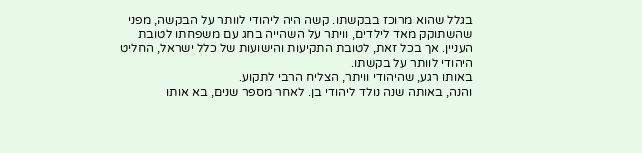בגלל שהוא מרוכז בבקשתו. קשה היה ליהודי לוותר על הבקשה, מפני שהשתוקק מאד לילדים, וויתר על השהייה בחג עם משפחתו לטובת העניין. אך בכל זאת, לטובת התקיעות והישועות של כלל ישראל, החליט היהודי לוותר על בקשתו.
באותו רגע, שהיהודי וויתר, הצליח הרבי לתקוע.
והנה, באותה שנה נולד ליהודי בן. לאחר מספר שנים, בא אותו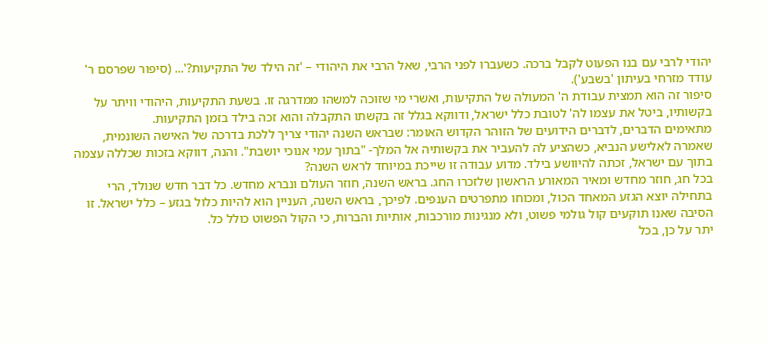יהודי לרבי עם בנו הפעוט לקבל ברכה. כשעברו לפני הרבי, שאל הרבי את היהודי – 'זה הילד של התקיעות?'... (סיפור שפרסם ר' עודד מזרחי בעיתון 'בשבע').
סיפור זה הוא תמצית עבודת ה' המעולה של התקיעות, ואשרי מי שזוכה למשהו ממדרגה זו. בשעת התקיעות, היהודי וויתר על בקשותיו, ביטל את עצמו לה' לטובת כלל ישראל, ודווקא בגלל זה בקשתו התקבלה והוא זכה בילד בזמן התקיעות.
מתאימים הדברים, לדברים הידועים של הזוהר הקדוש האומר: שבראש השנה יהודי צריך ללכת בדרכה של האישה השונמית, שאמרה לאלישע הנביא, כשהציע לה להעביר את בקשותיה אל המלך- "בתוך עמי אנוכי יושבת". והנה, דווקא בזכות שכללה עצמה בתוך עם ישראל, זכתה להיוושע בילד. מדוע עבודה זו שייכת במיוחד לראש השנה?
בכל חג, חוזר מחדש ומאיר המאורע הראשון שלזכרו החג. בראש השנה, חוזר העולם ונברא מחדש. כל דבר חדש שנולד, הרי בתחילה יוצא הגזע המאחד הכול, ומכוחו מתפרטים הענפים. לפיכך, בראש השנה, העניין הוא להיות כלול בגזע – כלל ישראל. זו הסיבה שאנו תוקעים קול גולמי פשוט, ולא מנגינות מורכבות, אותיות והברות, כי הקול הפשוט כולל כל.
יתר על כן, בכל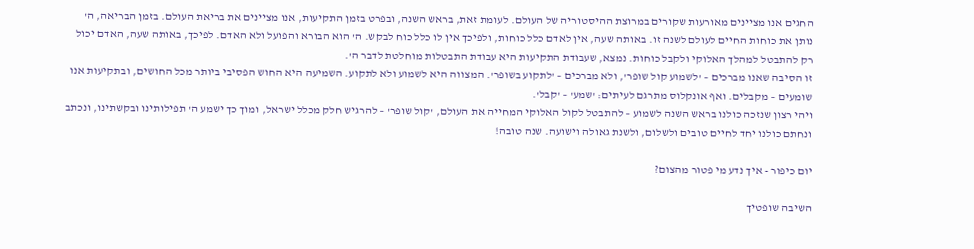החגים אנו מציינים מאורעות שקורים במרוצת ההיסטוריה של העולם. לעומת זאת, בראש השנה, ובפרט בזמן התקיעות, אנו מציינים את בריאת העולם. בזמן הבריאה, ה' נותן את כוחות החיים לעולם לשנה זו. באותה שעה, אין לאדם כלל כוחות, ולפיכך אין לו כלל כוח לבקש. ה' הוא הבורא והפועל ולא האדם. לפיכך, באותה שעה, האדם יכול רק להתבטל למהלך האלוקי ולקבל כוחות. נמצא, שעבודת התקיעות היא עבודת התבטלות מוחלטת לדבר ה'.
זו הסיבה שאנו מברכים – 'לשמוע קול שופר', ולא מברכים – 'לתקוע בשופר'. המצווה היא לשמוע ולא לתקוע. השמיעה היא החוש הפסיבי ביותר מכל החושים, ובתקיעות אנו שומעים – מקבלים. ואף אונקלוס מתרגם לעיתים: 'שמע' – 'קבל'.
ויהי רצון שנזכה כולנו בראש השנה לשמוע – להתבטל לקול האלוקי המחייה את העולם, 'קול שופר' – להרגיש חלק מכלל ישראל, ומוך כך ישמע ה' תפילותינו ובקשתינו, ונכתב ונחתם כולנו יחד לחיים טובים ולשלום, ולשנת גאולה וישועה. שנה טובה!

יום כיפור - איך נדע מי פטור מהצום?

השיבה שופטיך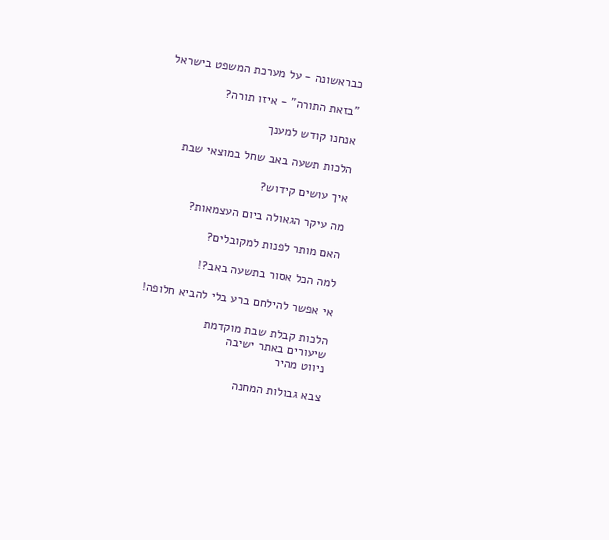כבראשונה - על מערכת המשפט בישראל

"בזאת התורה" - איזו תורה?

אנחנו קודש למענך

הלכות תשעה באב שחל במוצאי שבת

איך עושים קידוש?

מה עיקר הגאולה ביום העצמאות?

האם מותר לפנות למקובלים?

למה הכל אסור בתשעה באב?!

אי אפשר להילחם ברע בלי להביא חלופה!

הלכות קבלת שבת מוקדמת
שיעורים באתר ישיבה
ניווט מהיר

צבא גבולות המחנה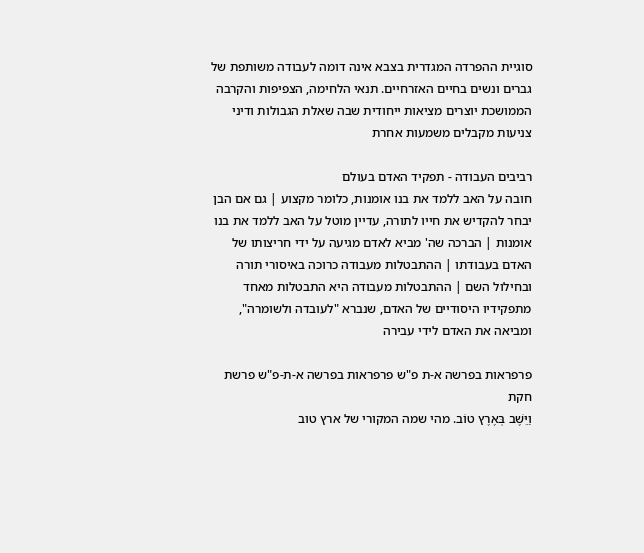סוגיית ההפרדה המגדרית בצבא אינה דומה לעבודה משותפת של גברים ונשים בחיים האזרחיים. תנאי הלחימה, הצפיפות והקרבה הממושכת יוצרים מציאות ייחודית שבה שאלת הגבולות ודיני צניעות מקבלים משמעות אחרת

רביבים העבודה - תפקיד האדם בעולם
חובה על האב ללמד את בנו אומנות, כלומר מקצוע | גם אם הבן יבחר להקדיש את חייו לתורה, עדיין מוטל על האב ללמד את בנו אומנות | הברכה שה' מביא לאדם מגיעה על ידי חריצותו של האדם בעבודתו | ההתבטלות מעבודה כרוכה באיסורי תורה ובחילול השם | ההתבטלות מעבודה היא התבטלות מאחד מתפקידיו היסודיים של האדם, שנברא "לעובדה ולשומרה", ומביאה את האדם לידי עבירה

פרפראות בפרשה א-ת פ"ש פרפראות בפרשה א-ת-פ"ש פרשת חקת
וַיֵּשֶׁב בְּאֶרֶץ טוֹב. מהי שמה המקורי של ארץ טוב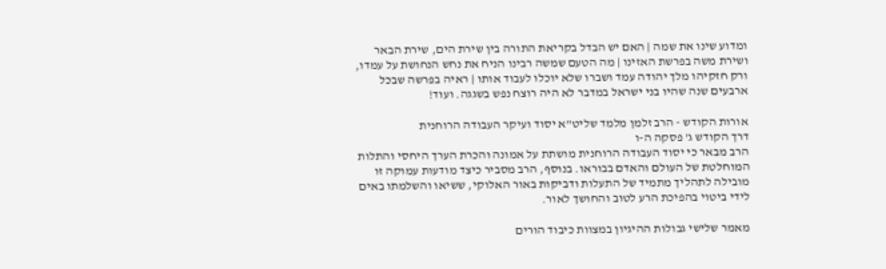ומדוע שינו את שמה | האם יש הבדל בקריאת התורה בין שירת הים, שירת הבאר ושירת משה בפרשת האזינו | מה הטעם שמשה רבינו הניח את נחש הנחושת על עמדו, ורק חזקיהו מלך יהודה עמד ושברו שלא יוכלו לעבוד אותו | ראיה בפרשה שבכל ארבעים שנה שהיו בני ישראל במדבר לא היה רוצח נפש בשגגה. ועוד!

אורות הקודש - הרב זלמן מלמד שליט"א יסוד ועיקר העבודה הרוחנית
דרך הקודש ג' פסקה ה-ו
הרב מבאר כי יסוד העבודה הרוחנית מושתת על אמונה והכרת הערך היחסי והתלות המוחלטת של העולם והאדם בבוראו. בנוסף, הרב מסביר כיצד מודעות עמוקה זו מובילה לתהליך מתמיד של התעלות ודביקות באור האלוקי, ששיאו והשלמתו באים לידי ביטוי בהפיכת הרע לטוב והחושך לאור.

מאמר שלישי גבולות ההיגיון במצוות כיבוד הורים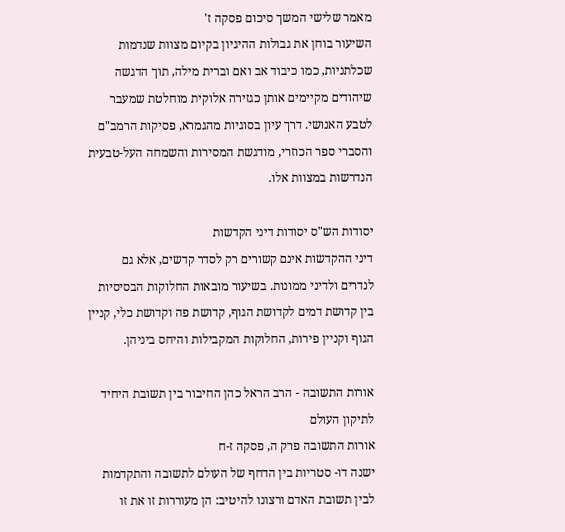מאמר שלישי המשך סיכום פסקה ז'
השיעור בוחן את גבולות ההיגיון בקיום מצוות שנדמות שכלתניות, כמו כיבוד אב ואם וברית מילה, תוך הדגשה שיהודים מקיימים אותן כגזירה אלוקית מוחלטת שמעבר לטבע האנושי. דרך עיון בסוגיות מהגמרא, פסיקות הרמב"ם והסברי ספר הכוזרי, מודגשת המסירות והשמחה העל-טבעית הנדרשות במצוות אלו.

יסודות הש"ס יסודות דיני הקדשות
דיני ההקדשות אינם קשורים רק לסדר קדשים, אלא גם לנדרים ולדיני ממונות. בשיעור מובאות החלוקות הבסיסיות בין קדושת דמים לקדושת הגוף, קדושת פה וקדושת כלי, קניין הגוף וקניין פירות, החלוקות המקבילות והיחס ביניהן.

אורות התשובה - הרב הראל כהן החיבור בין תשובת היחיד לתיקון העולם
אורות התשובה פרק ה, פסקה ז-ח
ישנה דו- סטריות בין הדחף של העולם לתשובה והתקדמות לבין תשובת האדם ורצונו להיטיב: הן מעוררות זו את זו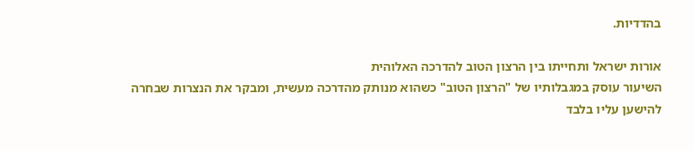בהדדיות.

אורות ישראל ותחייתו בין הרצון הטוב להדרכה האלוהית
השיעור עוסק במגבלותיו של "הרצון הטוב" כשהוא מנותק מהדרכה מעשית, ומבקר את הנצרות שבחרה להישען עליו בלבד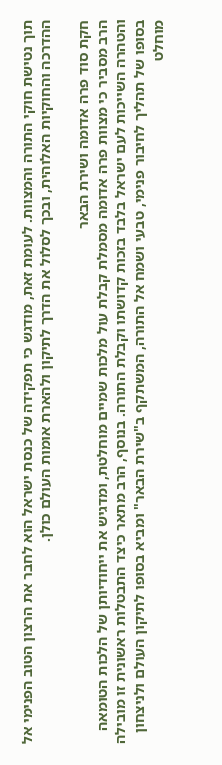תוך נטישת חוקי התורה והמצוות. לעומת זאת, מודגש כי תפקידה של כנסת ישראל הוא לחבר את הרצון הטוב הפנימי אל ההדרכה והחוקיות האלוהית, ובכך לסלול את הדרך לתיקון ולהארת אומות העולם כולן.

חקת סוד פרה אדומה ושירת הבאר
הרב מסביר כי מצוות פרה אדומה מסמלת קבלת עול מלכות שמיים מוחלטת, ומדגיש את ייחודיותן של הלכות הטומאה והטהרה השייכות לעם ישראל בלבד בזכות קדושתו וקבלת התורה. בנוסף, הרב מתאר כיצד התבטלות ראשונית זו מובילה בסופו של תהליך לחיבור פנימי, טבעי ושמח אל התורה, המשתקף ב"שירת הבאר" ומביא בסופו לתיקון העולם ולניצחון מוחלט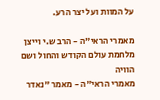על המוות ועל יצר הרע.

מאמרי הראי"ה - הרב ש.י וייצן מלחמת עולם הקודש והחול ושם הוויה
מאמרי הראי"ה - מאמר "נאדר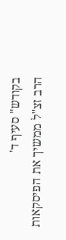בקודש" סעיף ד'
הרב זצ"ל ממשיך את הפיסקאות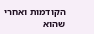הקודמות ואחרי שהוא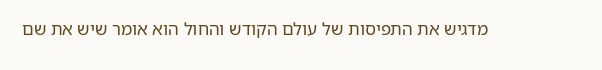מדגיש את התפיסות של עולם הקודש והחול הוא אומר שיש את שם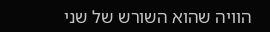הוויה שהוא השורש של שני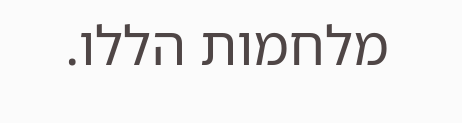מלחמות הללו.